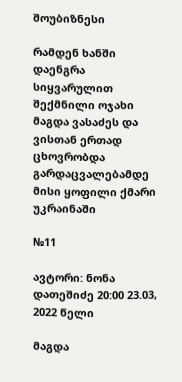შოუბიზნესი

რამდენ ხანში დაენგრა სიყვარულით შექმნილი ოჯახი მაგდა ვასაძეს და ვისთან ერთად ცხოვრობდა გარდაცვალებამდე მისი ყოფილი ქმარი უკრაინაში

№11

ავტორი: ნონა დათეშიძე 20:00 23.03, 2022 წელი

მაგდა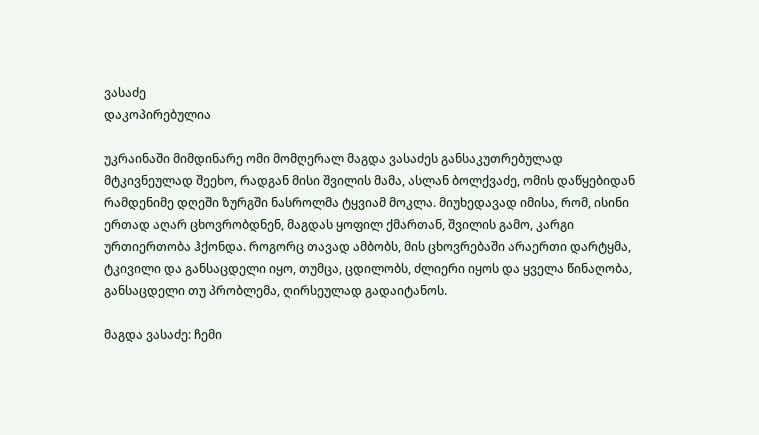ვასაძე
დაკოპირებულია

უკრაინაში მიმდინარე ომი მომღერალ მაგდა ვასაძეს განსაკუთრებულად მტკივნეულად შეეხო, რადგან მისი შვილის მამა, ასლან ბოლქვაძე, ომის დაწყებიდან რამდენიმე დღეში ზურგში ნასროლმა ტყვიამ მოკლა. მიუხედავად იმისა, რომ, ისინი ერთად აღარ ცხოვრობდნენ, მაგდას ყოფილ ქმართან, შვილის გამო, კარგი ურთიერთობა ჰქონდა. როგორც თავად ამბობს, მის ცხოვრებაში არაერთი დარტყმა, ტკივილი და განსაცდელი იყო, თუმცა, ცდილობს, ძლიერი იყოს და ყველა წინაღობა, განსაცდელი თუ პრობლემა, ღირსეულად გადაიტანოს.

მაგდა ვასაძე: ჩემი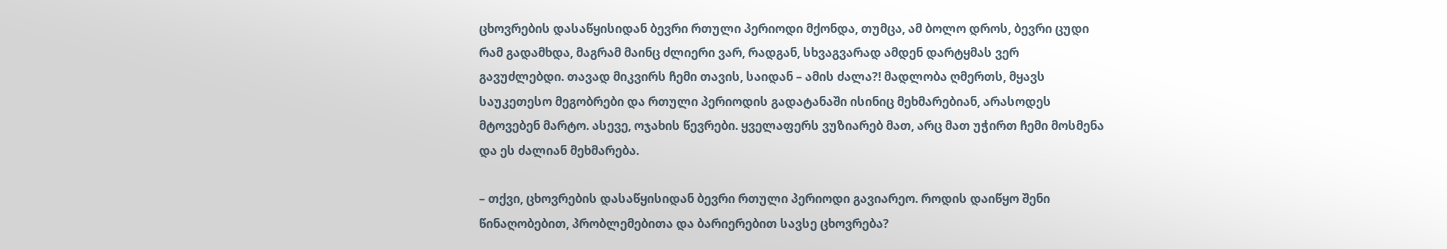ცხოვრების დასაწყისიდან ბევრი რთული პერიოდი მქონდა, თუმცა, ამ ბოლო დროს, ბევრი ცუდი რამ გადამხდა, მაგრამ მაინც ძლიერი ვარ, რადგან, სხვაგვარად ამდენ დარტყმას ვერ გავუძლებდი. თავად მიკვირს ჩემი თავის, საიდან – ამის ძალა?! მადლობა ღმერთს, მყავს საუკეთესო მეგობრები და რთული პერიოდის გადატანაში ისინიც მეხმარებიან, არასოდეს მტოვებენ მარტო. ასევე, ოჯახის წევრები. ყველაფერს ვუზიარებ მათ, არც მათ უჭირთ ჩემი მოსმენა და ეს ძალიან მეხმარება.

– თქვი, ცხოვრების დასაწყისიდან ბევრი რთული პერიოდი გავიარეო. როდის დაიწყო შენი წინაღობებით, პრობლემებითა და ბარიერებით სავსე ცხოვრება?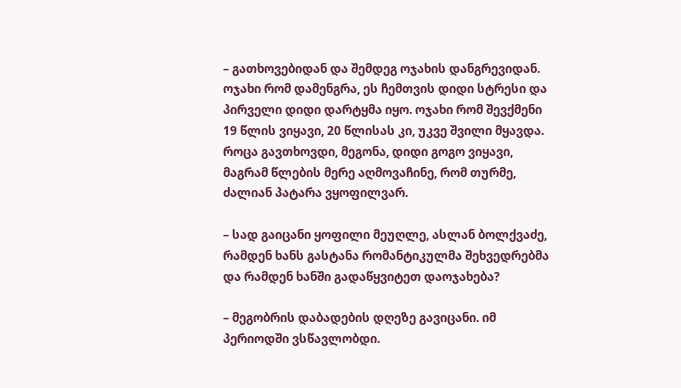– გათხოვებიდან და შემდეგ ოჯახის დანგრევიდან. ოჯახი რომ დამენგრა, ეს ჩემთვის დიდი სტრესი და პირველი დიდი დარტყმა იყო. ოჯახი რომ შევქმენი 19 წლის ვიყავი, 20 წლისას კი, უკვე შვილი მყავდა. როცა გავთხოვდი, მეგონა, დიდი გოგო ვიყავი, მაგრამ წლების მერე აღმოვაჩინე, რომ თურმე, ძალიან პატარა ვყოფილვარ.

– სად გაიცანი ყოფილი მეუღლე, ასლან ბოლქვაძე, რამდენ ხანს გასტანა რომანტიკულმა შეხვედრებმა და რამდენ ხანში გადაწყვიტეთ დაოჯახება?

– მეგობრის დაბადების დღეზე გავიცანი. იმ პერიოდში ვსწავლობდი.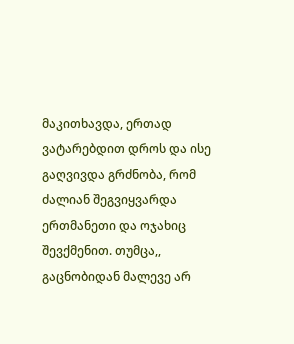მაკითხავდა, ერთად ვატარებდით დროს და ისე გაღვივდა გრძნობა, რომ ძალიან შეგვიყვარდა ერთმანეთი და ოჯახიც შევქმენით. თუმცა,, გაცნობიდან მალევე არ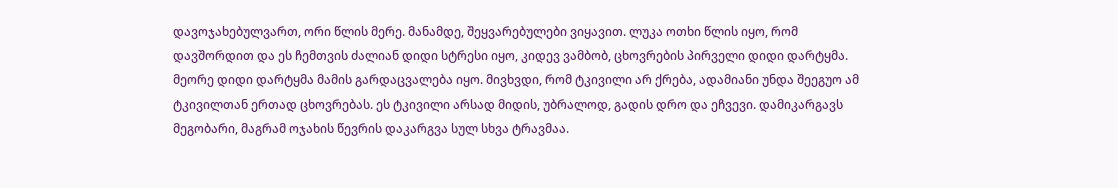დავოჯახებულვართ, ორი წლის მერე. მანამდე, შეყვარებულები ვიყავით. ლუკა ოთხი წლის იყო, რომ დავშორდით და ეს ჩემთვის ძალიან დიდი სტრესი იყო, კიდევ ვამბობ, ცხოვრების პირველი დიდი დარტყმა. მეორე დიდი დარტყმა მამის გარდაცვალება იყო. მივხვდი, რომ ტკივილი არ ქრება, ადამიანი უნდა შეეგუო ამ ტკივილთან ერთად ცხოვრებას. ეს ტკივილი არსად მიდის, უბრალოდ, გადის დრო და ეჩვევი. დამიკარგავს მეგობარი, მაგრამ ოჯახის წევრის დაკარგვა სულ სხვა ტრავმაა.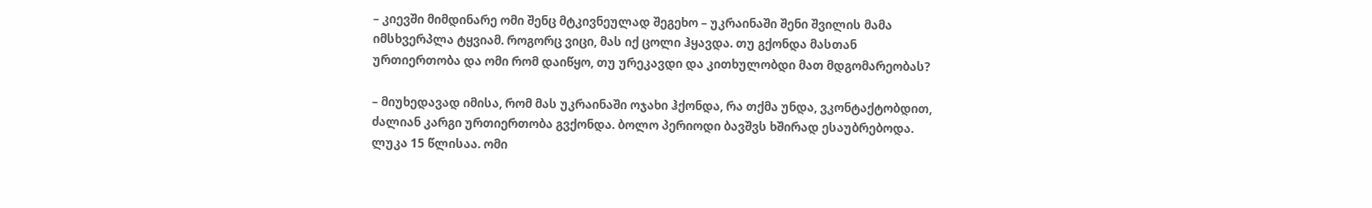– კიევში მიმდინარე ომი შენც მტკივნეულად შეგეხო – უკრაინაში შენი შვილის მამა იმსხვერპლა ტყვიამ. როგორც ვიცი, მას იქ ცოლი ჰყავდა. თუ გქონდა მასთან ურთიერთობა და ომი რომ დაიწყო, თუ ურეკავდი და კითხულობდი მათ მდგომარეობას?

– მიუხედავად იმისა, რომ მას უკრაინაში ოჯახი ჰქონდა, რა თქმა უნდა, ვკონტაქტობდით, ძალიან კარგი ურთიერთობა გვქონდა. ბოლო პერიოდი ბავშვს ხშირად ესაუბრებოდა. ლუკა 15 წლისაა. ომი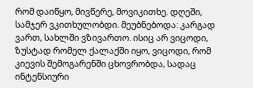რომ დაიწყო, მივწერე, მოვიკითხე. დღეში, სამჯერ ვკითხულობდი. მეუბნებოდა: კარგად ვართ, სახლში ვზივართო. ისიც არ ვიცოდი, ზუსტად რომელ ქალაქში იყო, ვიცოდი, რომ კიევის შემოგარენში ცხოვრობდა, სადაც ინტენსიური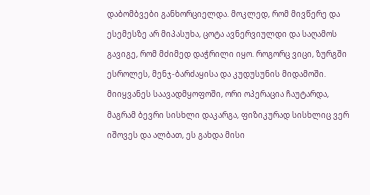დაბომბვები განხორციელდა. მოკლედ, რომ მივწერე და ესემესზე არ მიპასუხა, ცოტა ავნერვიულდი და საღამოს გავიგე, რომ მძიმედ დაჭრილი იყო. როგორც ვიცი, ზურგში ესროლეს, მენჯ-ბარძაყისა და კუდუსუნის მიდამოში. მიიყვანეს საავადმყოფოში, ორი ოპერაცია ჩაუტარდა, მაგრამ ბევრი სისხლი დაკარგა, ფიზიკურად სისხლიც ვერ იშოვეს და ალბათ, ეს გახდა მისი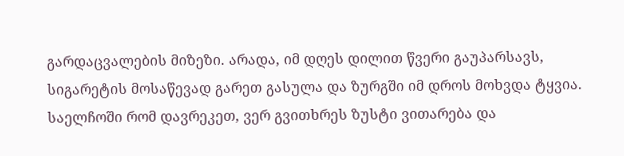გარდაცვალების მიზეზი. არადა, იმ დღეს დილით წვერი გაუპარსავს, სიგარეტის მოსაწევად გარეთ გასულა და ზურგში იმ დროს მოხვდა ტყვია. საელჩოში რომ დავრეკეთ, ვერ გვითხრეს ზუსტი ვითარება და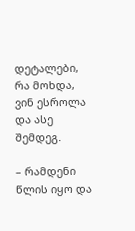დეტალები, რა მოხდა, ვინ ესროლა და ასე შემდეგ.

– რამდენი წლის იყო და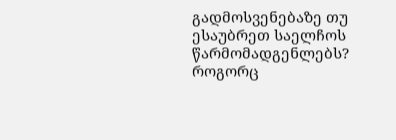გადმოსვენებაზე თუ ესაუბრეთ საელჩოს წარმომადგენლებს? როგორც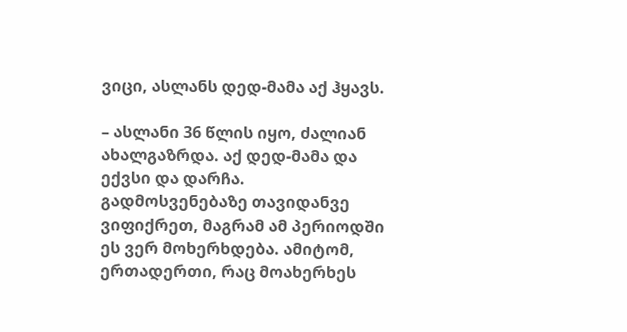ვიცი, ასლანს დედ-მამა აქ ჰყავს.

– ასლანი 36 წლის იყო, ძალიან ახალგაზრდა. აქ დედ-მამა და ექვსი და დარჩა. გადმოსვენებაზე თავიდანვე ვიფიქრეთ, მაგრამ ამ პერიოდში ეს ვერ მოხერხდება. ამიტომ, ერთადერთი, რაც მოახერხეს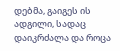დებმა, გაიგეს ის ადგილი, სადაც დაიკრძალა და როცა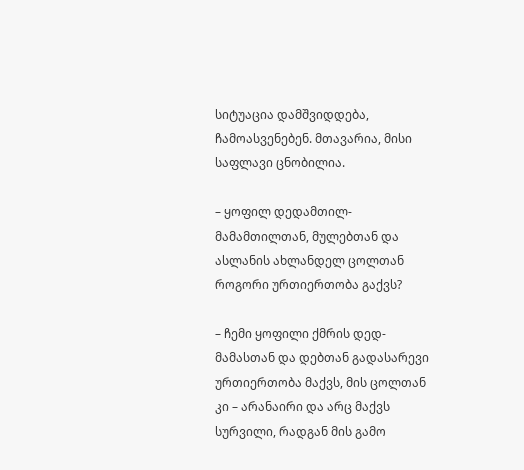სიტუაცია დამშვიდდება, ჩამოასვენებენ. მთავარია, მისი საფლავი ცნობილია.

– ყოფილ დედამთილ-მამამთილთან, მულებთან და ასლანის ახლანდელ ცოლთან როგორი ურთიერთობა გაქვს?

– ჩემი ყოფილი ქმრის დედ-მამასთან და დებთან გადასარევი ურთიერთობა მაქვს, მის ცოლთან კი – არანაირი და არც მაქვს სურვილი, რადგან მის გამო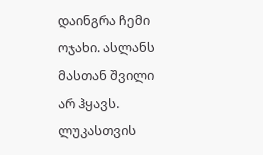დაინგრა ჩემი ოჯახი. ასლანს მასთან შვილი არ ჰყავს. ლუკასთვის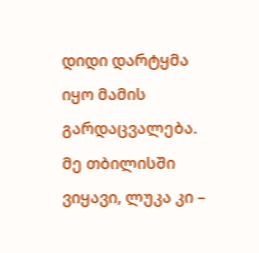დიდი დარტყმა იყო მამის გარდაცვალება. მე თბილისში ვიყავი, ლუკა კი –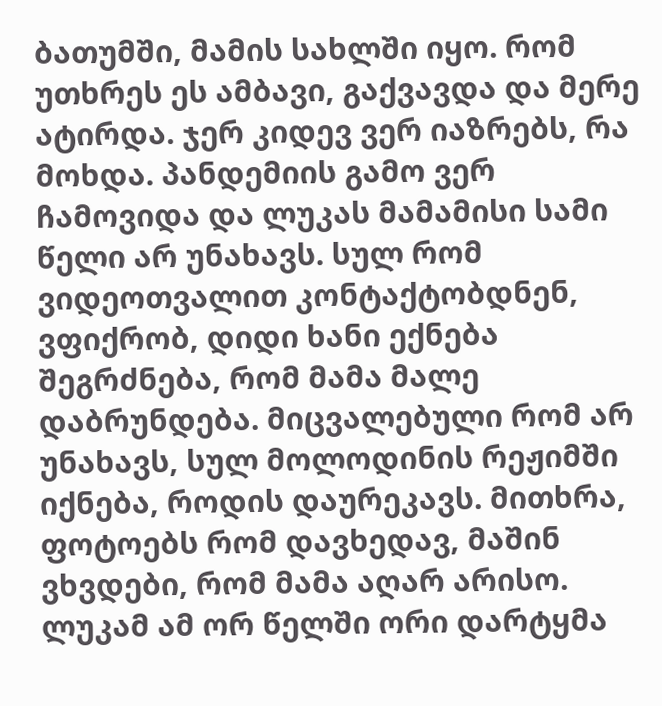ბათუმში, მამის სახლში იყო. რომ უთხრეს ეს ამბავი, გაქვავდა და მერე ატირდა. ჯერ კიდევ ვერ იაზრებს, რა მოხდა. პანდემიის გამო ვერ ჩამოვიდა და ლუკას მამამისი სამი წელი არ უნახავს. სულ რომ ვიდეოთვალით კონტაქტობდნენ, ვფიქრობ, დიდი ხანი ექნება შეგრძნება, რომ მამა მალე დაბრუნდება. მიცვალებული რომ არ უნახავს, სულ მოლოდინის რეჟიმში იქნება, როდის დაურეკავს. მითხრა, ფოტოებს რომ დავხედავ, მაშინ ვხვდები, რომ მამა აღარ არისო. ლუკამ ამ ორ წელში ორი დარტყმა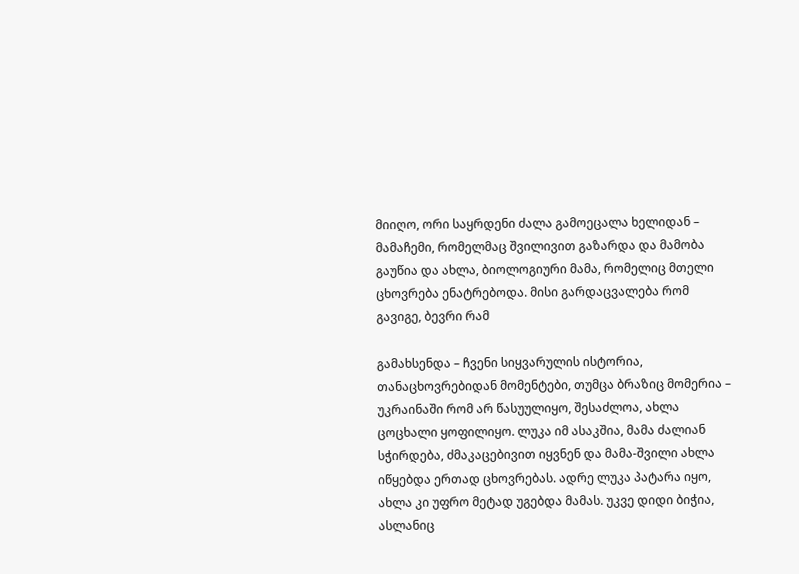მიიღო, ორი საყრდენი ძალა გამოეცალა ხელიდან – მამაჩემი, რომელმაც შვილივით გაზარდა და მამობა გაუწია და ახლა, ბიოლოგიური მამა, რომელიც მთელი ცხოვრება ენატრებოდა. მისი გარდაცვალება რომ გავიგე, ბევრი რამ

გამახსენდა – ჩვენი სიყვარულის ისტორია, თანაცხოვრებიდან მომენტები, თუმცა ბრაზიც მომერია – უკრაინაში რომ არ წასუულიყო, შესაძლოა, ახლა ცოცხალი ყოფილიყო. ლუკა იმ ასაკშია, მამა ძალიან სჭირდება, ძმაკაცებივით იყვნენ და მამა-შვილი ახლა იწყებდა ერთად ცხოვრებას. ადრე ლუკა პატარა იყო, ახლა კი უფრო მეტად უგებდა მამას. უკვე დიდი ბიჭია, ასლანიც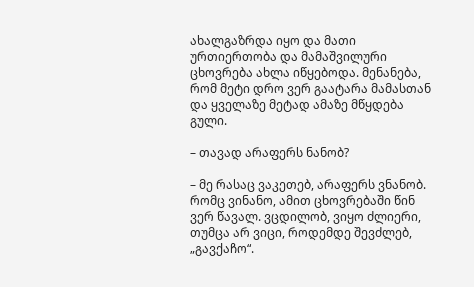ახალგაზრდა იყო და მათი ურთიერთობა და მამაშვილური ცხოვრება ახლა იწყებოდა. მენანება, რომ მეტი დრო ვერ გაატარა მამასთან და ყველაზე მეტად ამაზე მწყდება გული.

– თავად არაფერს ნანობ?

– მე რასაც ვაკეთებ, არაფერს ვნანობ. რომც ვინანო, ამით ცხოვრებაში წინ ვერ წავალ. ვცდილობ, ვიყო ძლიერი, თუმცა არ ვიცი, როდემდე შევძლებ, „გავქაჩო“.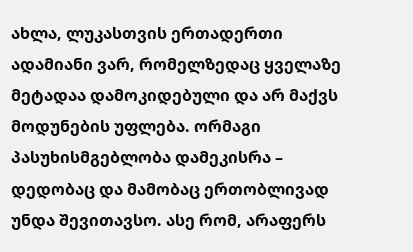ახლა, ლუკასთვის ერთადერთი ადამიანი ვარ, რომელზედაც ყველაზე მეტადაა დამოკიდებული და არ მაქვს მოდუნების უფლება. ორმაგი პასუხისმგებლობა დამეკისრა – დედობაც და მამობაც ერთობლივად უნდა შევითავსო. ასე რომ, არაფერს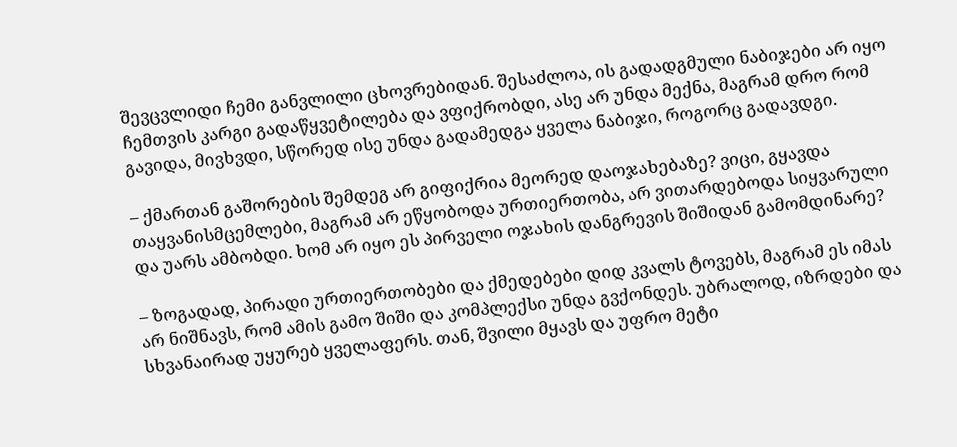შევცვლიდი ჩემი განვლილი ცხოვრებიდან. შესაძლოა, ის გადადგმული ნაბიჯები არ იყო ჩემთვის კარგი გადაწყვეტილება და ვფიქრობდი, ასე არ უნდა მექნა, მაგრამ დრო რომ გავიდა, მივხვდი, სწორედ ისე უნდა გადამედგა ყველა ნაბიჯი, როგორც გადავდგი.

– ქმართან გაშორების შემდეგ არ გიფიქრია მეორედ დაოჯახებაზე? ვიცი, გყავდა თაყვანისმცემლები, მაგრამ არ ეწყობოდა ურთიერთობა, არ ვითარდებოდა სიყვარული და უარს ამბობდი. ხომ არ იყო ეს პირველი ოჯახის დანგრევის შიშიდან გამომდინარე?

– ზოგადად, პირადი ურთიერთობები და ქმედებები დიდ კვალს ტოვებს, მაგრამ ეს იმას არ ნიშნავს, რომ ამის გამო შიში და კომპლექსი უნდა გვქონდეს. უბრალოდ, იზრდები და სხვანაირად უყურებ ყველაფერს. თან, შვილი მყავს და უფრო მეტი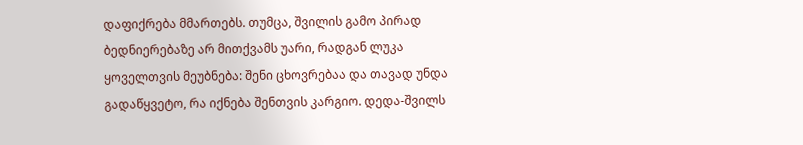დაფიქრება მმართებს. თუმცა, შვილის გამო პირად ბედნიერებაზე არ მითქვამს უარი, რადგან ლუკა ყოველთვის მეუბნება: შენი ცხოვრებაა და თავად უნდა გადაწყვეტო, რა იქნება შენთვის კარგიო. დედა-შვილს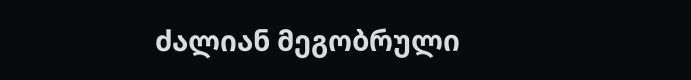ძალიან მეგობრული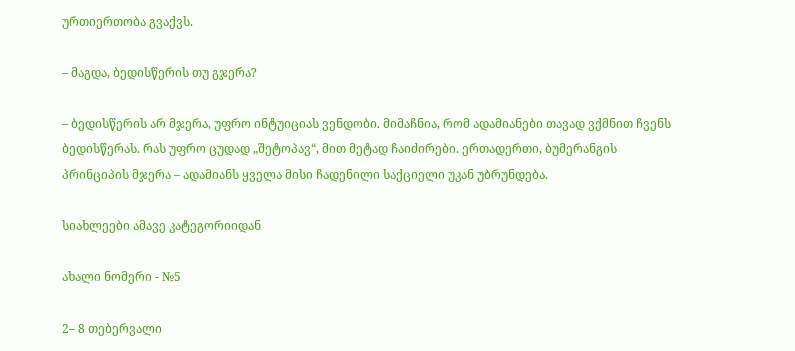ურთიერთობა გვაქვს.

– მაგდა, ბედისწერის თუ გჯერა?

– ბედისწერის არ მჯერა, უფრო ინტუიციას ვენდობი. მიმაჩნია, რომ ადამიანები თავად ვქმნით ჩვენს ბედისწერას. რას უფრო ცუდად „შეტოპავ“, მით მეტად ჩაიძირები. ერთადერთი, ბუმერანგის პრინციპის მჯერა – ადამიანს ყველა მისი ჩადენილი საქციელი უკან უბრუნდება.

სიახლეები ამავე კატეგორიიდან

ახალი ნომერი - №5

2– 8 თებერვალი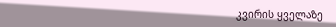კვირის ყველაზე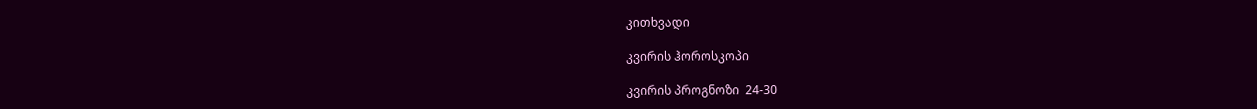კითხვადი

კვირის ჰოროსკოპი

კვირის პროგნოზი  24-30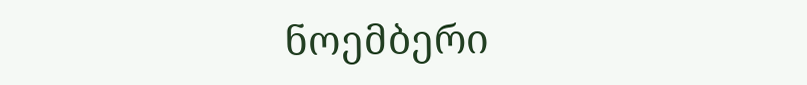ნოემბერი